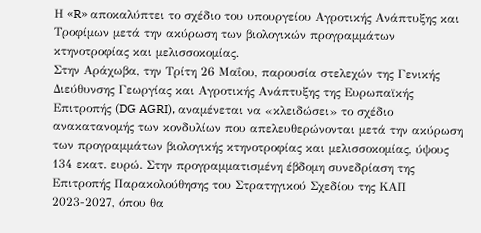Η «R» αποκαλύπτει το σχέδιο του υπουργείου Αγροτικής Ανάπτυξης και Τροφίμων μετά την ακύρωση των βιολογικών προγραμμάτων κτηνοτροφίας και μελισσοκομίας.
Στην Αράχωβα, την Τρίτη 26 Μαΐου, παρουσία στελεχών της Γενικής Διεύθυνσης Γεωργίας και Αγροτικής Ανάπτυξης της Ευρωπαϊκής Επιτροπής (DG AGRI), αναμένεται να «κλειδώσει» το σχέδιο ανακατανομής των κονδυλίων που απελευθερώνονται μετά την ακύρωση των προγραμμάτων βιολογικής κτηνοτροφίας και μελισσοκομίας, ύψους 134 εκατ. ευρώ. Στην προγραμματισμένη έβδομη συνεδρίαση της Επιτροπής Παρακολούθησης του Στρατηγικού Σχεδίου της ΚΑΠ 2023-2027, όπου θα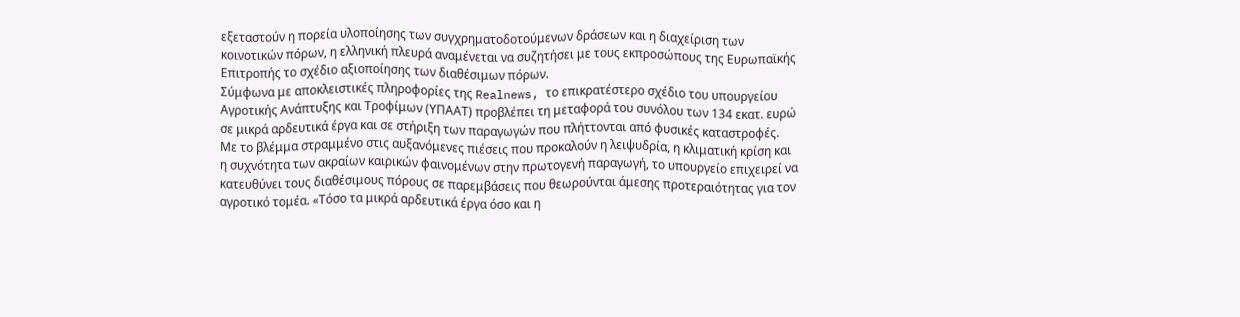εξεταστούν η πορεία υλοποίησης των συγχρηματοδοτούμενων δράσεων και η διαχείριση των κοινοτικών πόρων, η ελληνική πλευρά αναμένεται να συζητήσει με τους εκπροσώπους της Ευρωπαϊκής Επιτροπής το σχέδιο αξιοποίησης των διαθέσιμων πόρων.
Σύμφωνα με αποκλειστικές πληροφορίες της Realnews, το επικρατέστερο σχέδιο του υπουργείου Αγροτικής Ανάπτυξης και Τροφίμων (ΥΠΑΑΤ) προβλέπει τη μεταφορά του συνόλου των 134 εκατ. ευρώ σε μικρά αρδευτικά έργα και σε στήριξη των παραγωγών που πλήττονται από φυσικές καταστροφές. Με το βλέμμα στραμμένο στις αυξανόμενες πιέσεις που προκαλούν η λειψυδρία, η κλιματική κρίση και η συχνότητα των ακραίων καιρικών φαινομένων στην πρωτογενή παραγωγή, το υπουργείο επιχειρεί να κατευθύνει τους διαθέσιμους πόρους σε παρεμβάσεις που θεωρούνται άμεσης προτεραιότητας για τον αγροτικό τομέα. «Τόσο τα μικρά αρδευτικά έργα όσο και η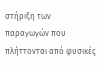στήριξη των παραγωγών που πλήττονται από φυσικές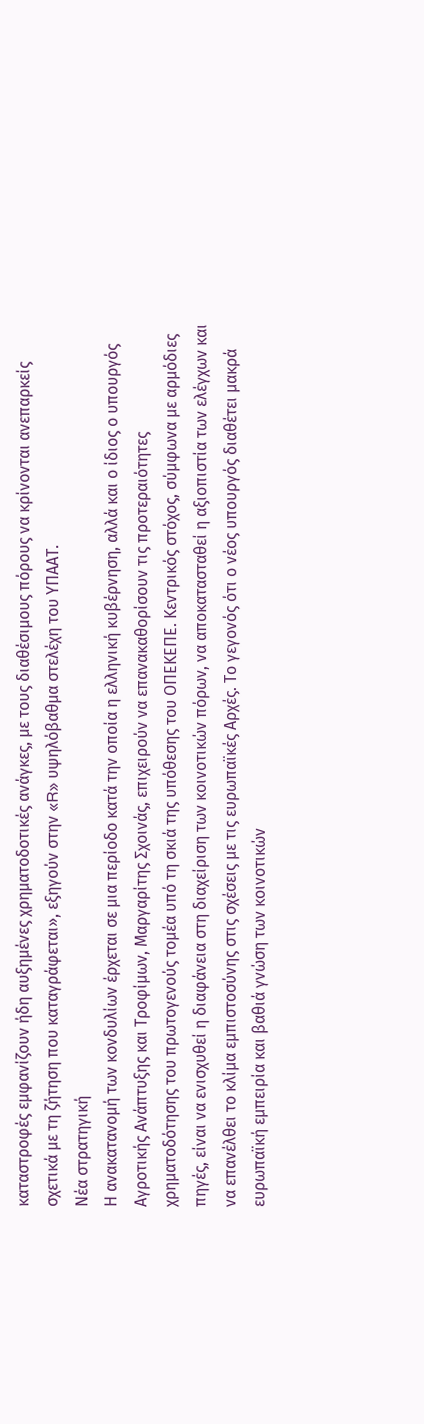καταστροφές εμφανίζουν ήδη αυξημένες χρηματοδοτικές ανάγκες, με τους διαθέσιμους πόρους να κρίνονται ανεπαρκείς σχετικά με τη ζήτηση που καταγράφεται», εξηγούν στην «R» υψηλόβαθμα στελέχη του ΥΠΑΑΤ.
Νέα στρατηγική
Η ανακατανομή των κονδυλίων έρχεται σε μια περίοδο κατά την οποία η ελληνική κυβέρνηση, αλλά και ο ίδιος ο υπουργός Αγροτικής Ανάπτυξης και Τροφίμων, Μαργαρίτης Σχοινάς, επιχειρούν να επανακαθορίσουν τις προτεραιότητες χρηματοδότησης του πρωτογενούς τομέα υπό τη σκιά της υπόθεσης του ΟΠΕΚΕΠΕ. Κεντρικός στόχος, σύμφωνα με αρμόδιες πηγές, είναι να ενισχυθεί η διαφάνεια στη διαχείριση των κοινοτικών πόρων, να αποκατασταθεί η αξιοπιστία των ελέγχων και να επανέλθει το κλίμα εμπιστοσύνης στις σχέσεις με τις ευρωπαϊκές Αρχές. Το γεγονός ότι ο νέος υπουργός διαθέτει μακρά ευρωπαϊκή εμπειρία και βαθιά γνώση των κοινοτικών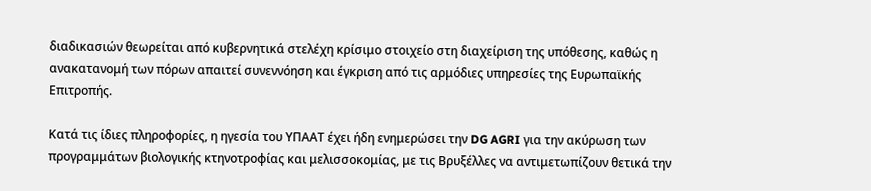διαδικασιών θεωρείται από κυβερνητικά στελέχη κρίσιμο στοιχείο στη διαχείριση της υπόθεσης, καθώς η ανακατανομή των πόρων απαιτεί συνεννόηση και έγκριση από τις αρμόδιες υπηρεσίες της Ευρωπαϊκής Επιτροπής.

Κατά τις ίδιες πληροφορίες, η ηγεσία του ΥΠΑΑΤ έχει ήδη ενημερώσει την DG AGRI για την ακύρωση των προγραμμάτων βιολογικής κτηνοτροφίας και μελισσοκομίας, με τις Βρυξέλλες να αντιμετωπίζουν θετικά την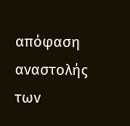απόφαση αναστολής των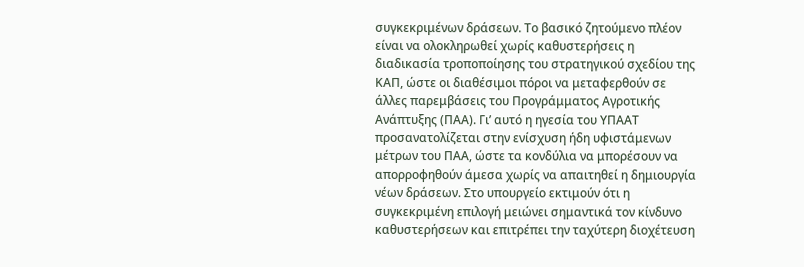συγκεκριμένων δράσεων. Το βασικό ζητούμενο πλέον είναι να ολοκληρωθεί χωρίς καθυστερήσεις η διαδικασία τροποποίησης του στρατηγικού σχεδίου της ΚΑΠ, ώστε οι διαθέσιμοι πόροι να μεταφερθούν σε άλλες παρεμβάσεις του Προγράμματος Αγροτικής Ανάπτυξης (ΠΑΑ). Γι’ αυτό η ηγεσία του ΥΠΑΑΤ προσανατολίζεται στην ενίσχυση ήδη υφιστάμενων μέτρων του ΠΑΑ, ώστε τα κονδύλια να μπορέσουν να απορροφηθούν άμεσα χωρίς να απαιτηθεί η δημιουργία νέων δράσεων. Στο υπουργείο εκτιμούν ότι η συγκεκριμένη επιλογή μειώνει σημαντικά τον κίνδυνο καθυστερήσεων και επιτρέπει την ταχύτερη διοχέτευση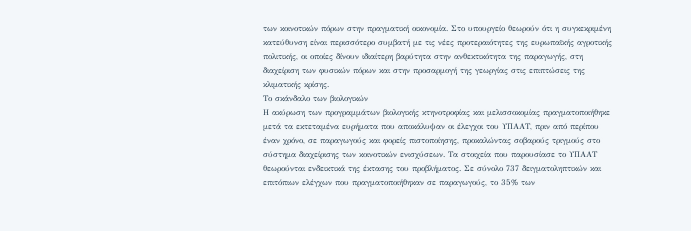των κοινοτικών πόρων στην πραγματική οικονομία. Στο υπουργείο θεωρούν ότι η συγκεκριμένη κατεύθυνση είναι περισσότερο συμβατή με τις νέες προτεραιότητες της ευρωπαϊκής αγροτικής πολιτικής, οι οποίες δίνουν ιδιαίτερη βαρύτητα στην ανθεκτικότητα της παραγωγής, στη διαχείριση των φυσικών πόρων και στην προσαρμογή της γεωργίας στις επιπτώσεις της κλιματικής κρίσης.
Το σκάνδαλο των βιολογικών
Η ακύρωση των προγραμμάτων βιολογικής κτηνοτροφίας και μελισσοκομίας πραγματοποιήθηκε μετά τα εκτεταμένα ευρήματα που αποκάλυψαν οι έλεγχοι του ΥΠΑΑΤ, πριν από περίπου έναν χρόνο, σε παραγωγούς και φορείς πιστοποίησης, προκαλώντας σοβαρούς τριγμούς στο σύστημα διαχείρισης των κοινοτικών ενισχύσεων. Τα στοιχεία που παρουσίασε το ΥΠΑΑΤ θεωρούνται ενδεικτικά της έκτασης του προβλήματος. Σε σύνολο 737 δειγματοληπτικών και επιτόπιων ελέγχων που πραγματοποιήθηκαν σε παραγωγούς, το 35% των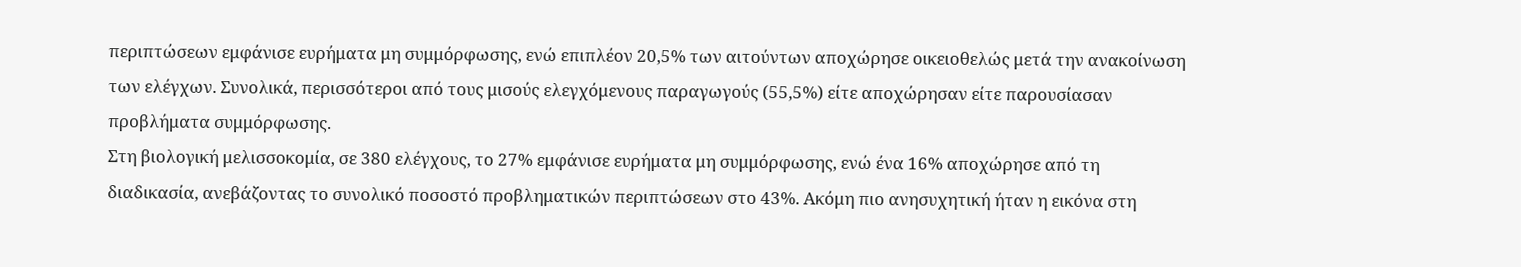περιπτώσεων εμφάνισε ευρήματα μη συμμόρφωσης, ενώ επιπλέον 20,5% των αιτούντων αποχώρησε οικειοθελώς μετά την ανακοίνωση των ελέγχων. Συνολικά, περισσότεροι από τους μισούς ελεγχόμενους παραγωγούς (55,5%) είτε αποχώρησαν είτε παρουσίασαν προβλήματα συμμόρφωσης.
Στη βιολογική μελισσοκομία, σε 380 ελέγχους, το 27% εμφάνισε ευρήματα μη συμμόρφωσης, ενώ ένα 16% αποχώρησε από τη διαδικασία, ανεβάζοντας το συνολικό ποσοστό προβληματικών περιπτώσεων στο 43%. Ακόμη πιο ανησυχητική ήταν η εικόνα στη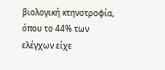βιολογική κτηνοτροφία, όπου το 44% των ελέγχων είχε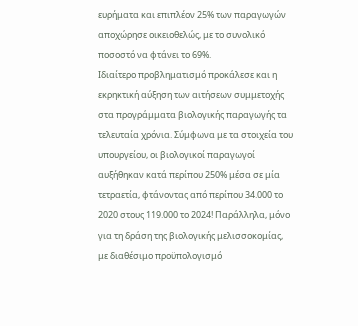ευρήματα και επιπλέον 25% των παραγωγών αποχώρησε οικειοθελώς, με το συνολικό ποσοστό να φτάνει το 69%.
Ιδιαίτερο προβληματισμό προκάλεσε και η εκρηκτική αύξηση των αιτήσεων συμμετοχής στα προγράμματα βιολογικής παραγωγής τα τελευταία χρόνια. Σύμφωνα με τα στοιχεία του υπουργείου, οι βιολογικοί παραγωγοί αυξήθηκαν κατά περίπου 250% μέσα σε μία τετραετία, φτάνοντας από περίπου 34.000 το 2020 στους 119.000 το 2024! Παράλληλα, μόνο για τη δράση της βιολογικής μελισσοκομίας, με διαθέσιμο προϋπολογισμό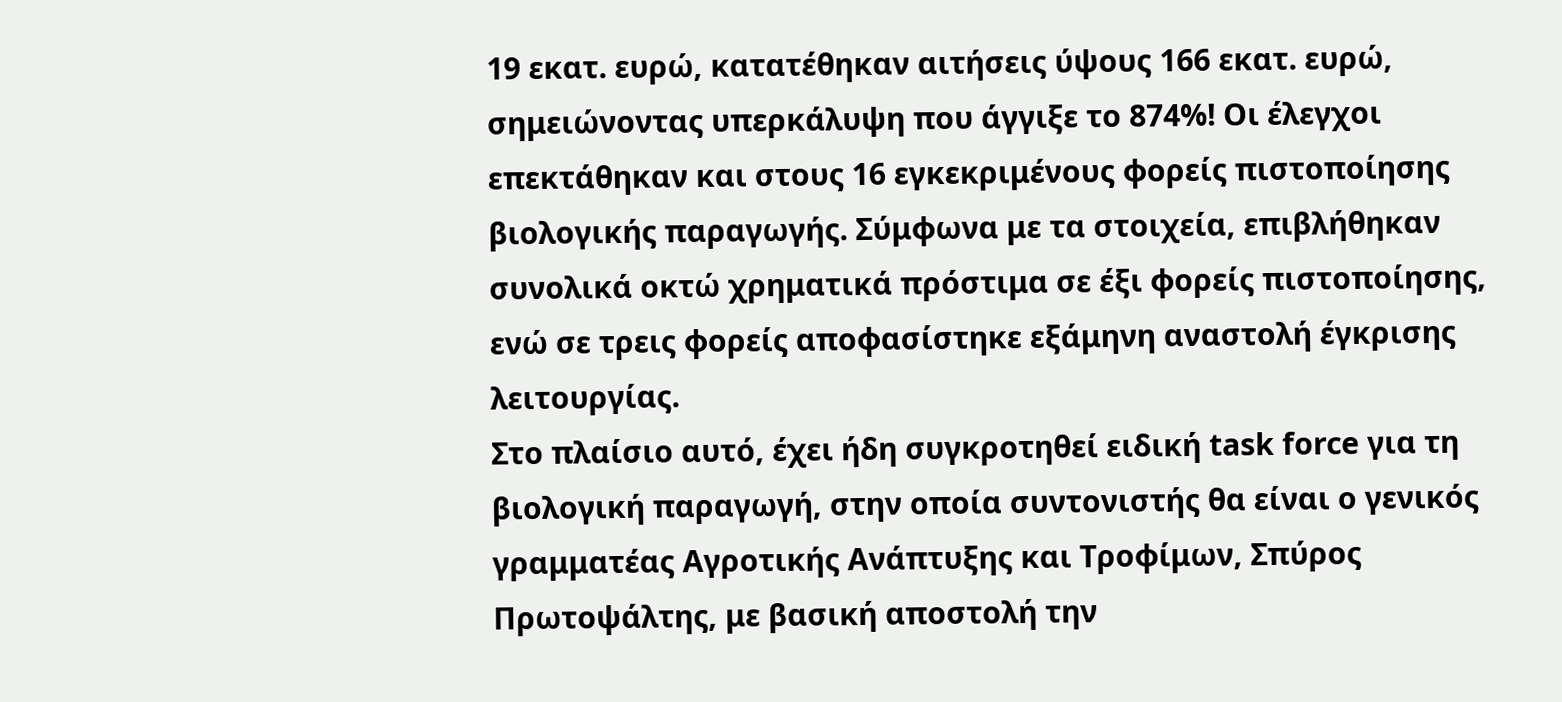19 εκατ. ευρώ, κατατέθηκαν αιτήσεις ύψους 166 εκατ. ευρώ, σημειώνοντας υπερκάλυψη που άγγιξε το 874%! Οι έλεγχοι επεκτάθηκαν και στους 16 εγκεκριμένους φορείς πιστοποίησης βιολογικής παραγωγής. Σύμφωνα με τα στοιχεία, επιβλήθηκαν συνολικά οκτώ χρηματικά πρόστιμα σε έξι φορείς πιστοποίησης, ενώ σε τρεις φορείς αποφασίστηκε εξάμηνη αναστολή έγκρισης λειτουργίας.
Στο πλαίσιο αυτό, έχει ήδη συγκροτηθεί ειδική task force για τη βιολογική παραγωγή, στην οποία συντονιστής θα είναι ο γενικός γραμματέας Αγροτικής Ανάπτυξης και Τροφίμων, Σπύρος Πρωτοψάλτης, με βασική αποστολή την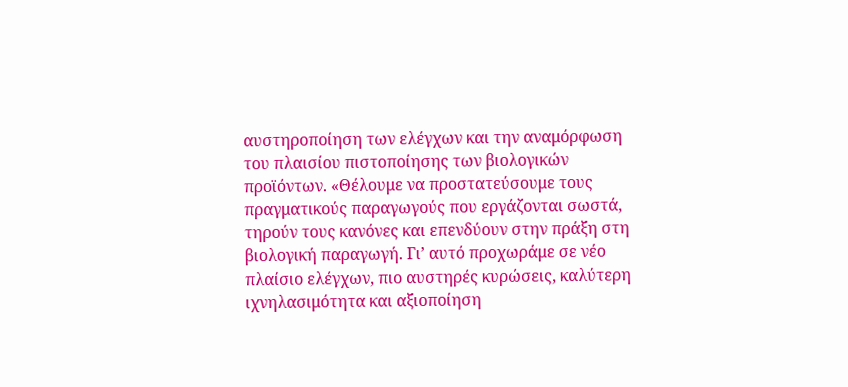αυστηροποίηση των ελέγχων και την αναμόρφωση του πλαισίου πιστοποίησης των βιολογικών προϊόντων. «Θέλουμε να προστατεύσουμε τους πραγματικούς παραγωγούς που εργάζονται σωστά, τηρούν τους κανόνες και επενδύουν στην πράξη στη βιολογική παραγωγή. Γι’ αυτό προχωράμε σε νέο πλαίσιο ελέγχων, πιο αυστηρές κυρώσεις, καλύτερη ιχνηλασιμότητα και αξιοποίηση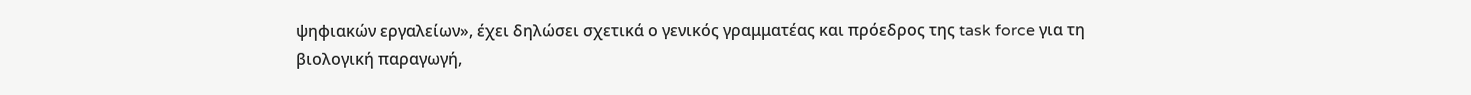ψηφιακών εργαλείων», έχει δηλώσει σχετικά ο γενικός γραμματέας και πρόεδρος της task force για τη βιολογική παραγωγή,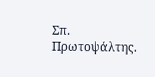Σπ. Πρωτοψάλτης.